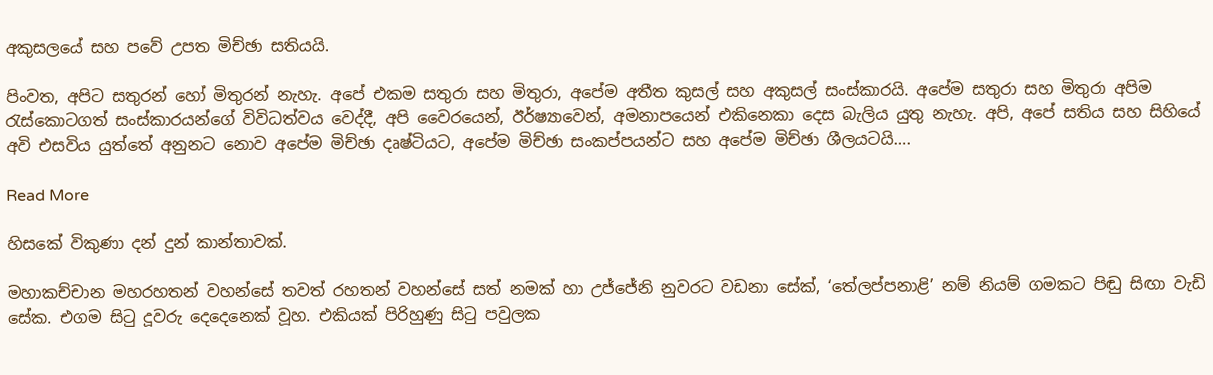අකුසලයේ සහ පවේ උපත මිච්ඡා සතියයි.

පිංවත, අපිට සතුරන් හෝ මිතුරන් නැහැ. අපේ එකම සතුරා සහ මිතුරා, අපේම අතීත කුසල් සහ අකුසල් සංස්කාරයි. අපේම සතුරා සහ මිතුරා අපිම රැස්කොටගත් සංස්කාරයන්ගේ විවිධත්වය වෙද්දී, අපි වෛරයෙන්, ඊර්ෂ්‍යාවෙන්, අමනාපයෙන් එකිනෙකා දෙස බැලිය යුතු නැහැ. අපි, අපේ සතිය සහ සිහියේ අවි එසවිය යුත්තේ අනුනට නොව අපේම මිච්ඡා දෘෂ්ටියට, අපේම මිච්ඡා සංකප්පයන්ට සහ අපේම මිච්ඡා ශීලයටයි….

Read More

හිසකේ විකුණා දන් දුන් කාන්තාවක්.

මහාකච්චාන මහරහතන් වහන්සේ තවත් රහතන් වහන්සේ සත් නමක් හා උජ්ජේනි නුවරට වඩනා සේක්, ‘තේලප්පනාළි’ නම් නියම් ගමකට පිඬු සිඟා වැඩි සේක. එගම සිටු දූවරු දෙදෙනෙක් වූහ. එකියක් පිරිහුණු සිටු පවුලක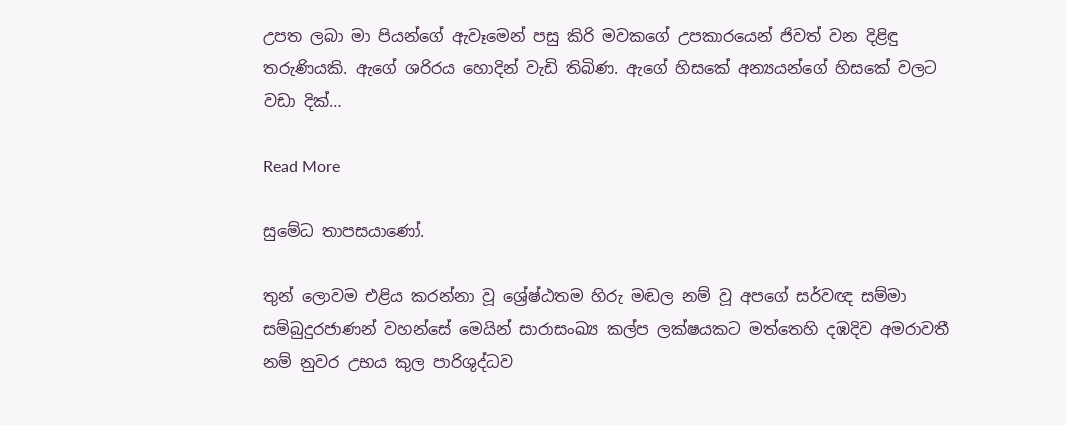උපත ලබා මා පියන්ගේ ඇවෑමෙන් පසු කිරි මවකගේ උපකාරයෙන් ජිවත් වන දිළිඳු තරුණියකි. ඇගේ ශරිරය හොදින් වැඩි තිබිණ. ඇගේ හිසකේ අන්‍යයන්ගේ හිසකේ වලට වඩා දික්…

Read More

සුමේධ තාපසයාණෝ.

තුන් ලොවම එළිය කරන්නා වූ ශ්‍රේෂ්ඨතම හිරු මඬල නම් වූ අපගේ සර්වඥ සම්මා සම්බුදුරජාණන් වහන්සේ මෙයින් සාරාසංඛ්‍ය කල්ප ලක්ෂයකට මත්තෙහි දඹදිව අමරාවතී නම් නුවර උභය කුල පාරිශුද්ධව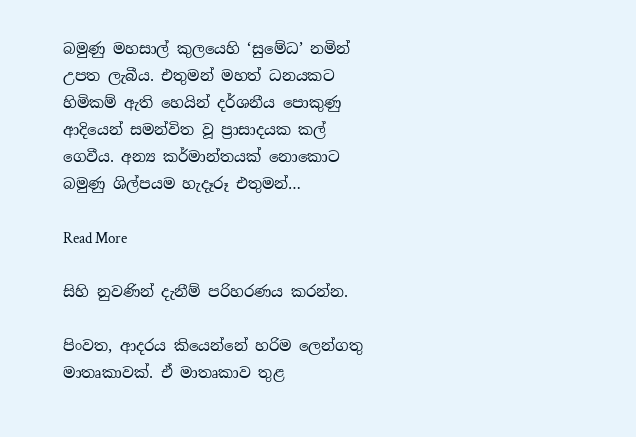බමුණු මහසාල් කුලයෙහි ‘සුමේධ’ නමින් උපත ලැබීය. එතුමන් මහත් ධනයකට හිමිකම් ඇති හෙයින් දර්ශනීය පොකුණු ආදියෙන් සමන්විත වූ ප්‍රාසාදයක කල් ගෙවීය. අන්‍ය කර්මාන්තයක් නොකොට බමුණු ශිල්පයම හැදෑරූ එතුමන්…

Read More

සිහි නුවණින් දැනීම් පරිහරණය කරන්න.

පිංවත, ආදරය කියෙන්නේ හරිම ලෙන්ගතු මාතෘකාවක්. ඒ මාතෘකාව තුළ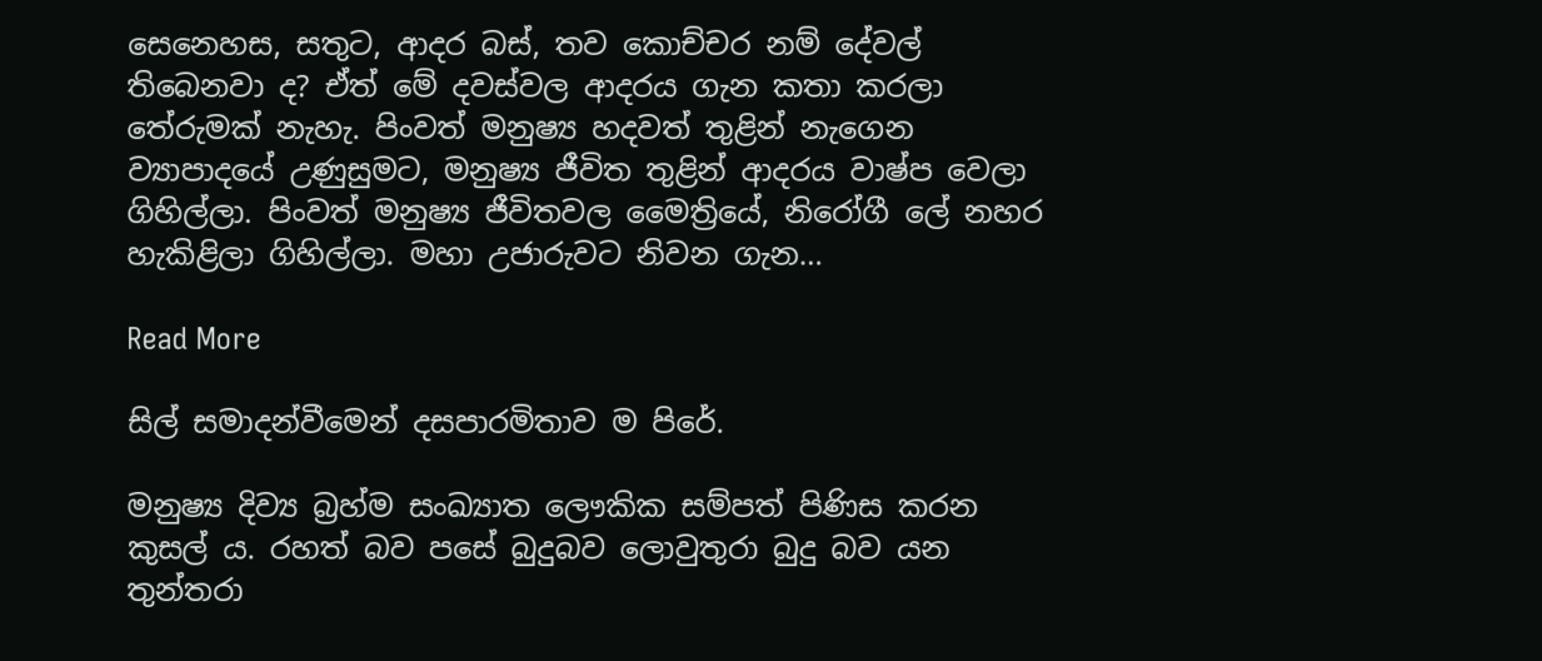සෙනෙහස, සතුට, ආදර බස්, තව කොච්චර නම් දේවල් තිබෙනවා ද? ඒත් මේ දවස්වල ආදරය ගැන කතා කරලා තේරුමක් නැහැ. පිංවත් මනුෂ්‍ය හදවත් තුළින් නැගෙන ව්‍යාපාදයේ උණුසුමට, මනුෂ්‍ය ජීවිත තුළින් ආදරය වාෂ්ප වෙලා ගිහිල්ලා. පිංවත් මනුෂ්‍ය ජීවිතවල මෛත්‍රියේ, නිරෝගී ලේ නහර හැකිළිලා ගිහිල්ලා. මහා උජාරුවට නිවන ගැන…

Read More

සිල් සමාදන්වීමෙන් දසපාරමිතාව ම පිරේ.

මනුෂ්‍ය දිව්‍ය බ්‍ර‍හ්ම සංඛ්‍යාත ලෞකික සම්පත් පිණිස කරන කුසල් ය. රහත් බව පසේ බුදුබව ලොවුතුරා බුදු බව යන තුන්තරා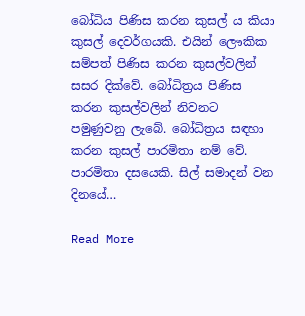බෝධිය පිණිස කරන කුසල් ය කියා කුසල් දෙවර්ගයකි. එයින් ලෞකික සම්පත් පිණිස කරන කුසල්වලින් සසර දික්වේ. බෝධිත්‍ර‍ය පිණිස කරන කුසල්වලින් නිවනට පමුණුවනු ලැබේ. බෝධිත්‍ර‍ය සඳහා කරන කුසල් පාරමිතා නම් වේ. පාරමිතා දසයෙකි. සිල් සමාදන් වන දිනයේ…

Read More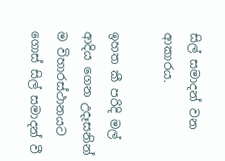සිල් සමාදන් වන ආකාරය.

ඉහත කී පරිදි මල් ආදිය ගෙන උදෑසනින් ම විහාරස්ථානයට ගොස් සිල් සමාදන් වී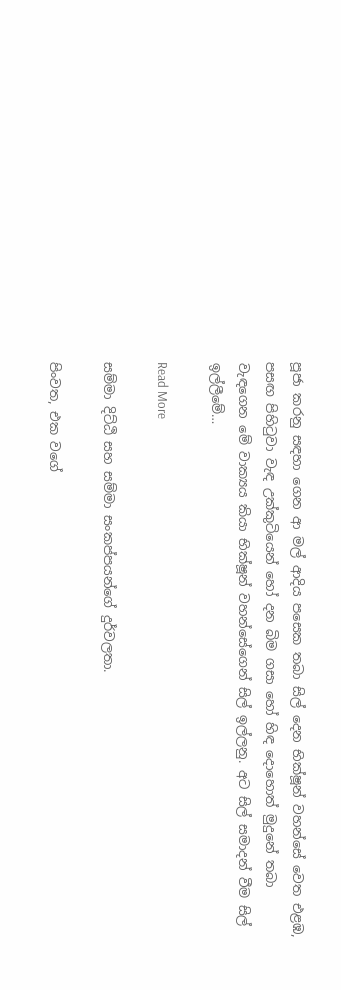පූජා කරනු සඳහා ගෙන ආ මල් ආදිය පසෙක තබා සිල් දෙන භික්ෂූන් වහන්සේ වෙත එළඹ, පසඟ පිහිටුවා වැඳ උක්කුටියෙන් හෝ දන බිම ගසා හෝ හිඳ දොහොත් මුදුනේ තබා වැඳගෙන මේ වාක්‍යය කියා භික්ෂූන් වහන්සේගෙන් සිල් ඉල්ලනු. අට සිල් සමාදන් වීම සිල් ඉල්ලීමේ…

Read More

සම්මා දිට්ඨි සහ සම්මා සංකප්පයන්ගේ දුර්වලතා.

පිංවත, එක වගේ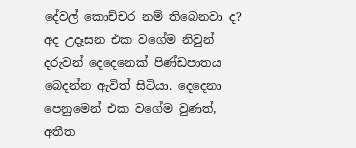දේවල් කොච්චර නම් තිබෙනවා ද? අද උදෑසන එක වගේම නිවුන් දරුවන් දෙදෙනෙක් පිණ්ඩපාතය බෙදන්න ඇවිත් සිටියා. දෙදෙනා පෙනුමෙන් එක වගේම වුණත්, අතීත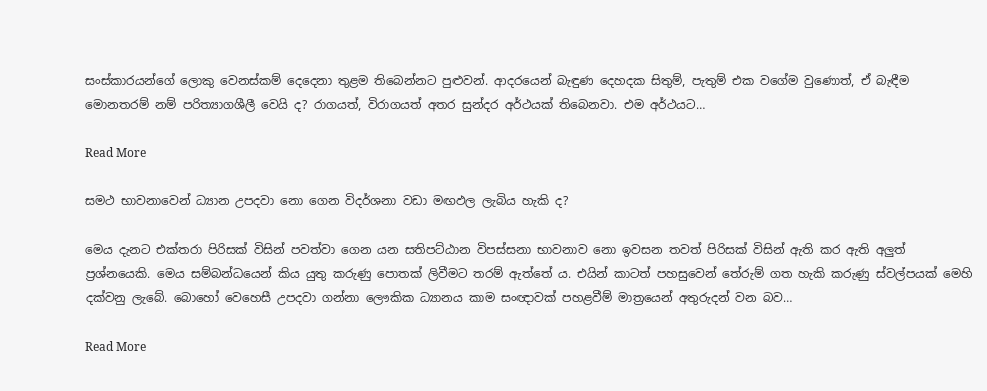සංස්කාරයන්ගේ ලොකු වෙනස්කම් දෙදෙනා තුළම තිබෙන්නට පුළුවන්. ආදරයෙන් බැඳුණ දෙහදක සිතුම්, පැතුම් එක වගේම වුණොත්, ඒ බැඳීම මොනතරම් නම් පරිත්‍යාගශීලී වෙයි ද? රාගයත්, විරාගයත් අතර සුන්දර අර්ථයක් තිබෙනවා. එම අර්ථයට…

Read More

සමථ භාවනාවෙන් ධ්‍යාන උපදවා නො ගෙන විදර්ශනා වඩා මඟඵල ලැබිය හැකි ද?

මෙය දැනට එක්තරා පිරිසක් විසින් පවත්වා ගෙන යන සතිපට්ඨාන විපස්සනා භාවනාව නො ඉවසන තවත් පිරිසක් විසින් ඇති කර ඇති අලුත් ප්‍ර‍ශ්නයෙකි. මෙය සම්බන්ධයෙන් කිය යුතු කරුණු පොතක් ලිවීමට තරම් ඇත්තේ ය. එයින් කාටත් පහසුවෙන් තේරුම් ගත හැකි කරුණු ස්වල්පයක් මෙහි දක්වනු ලැබේ. බොහෝ වෙහෙසී උපදවා ගන්නා ලෞකික ධ්‍යානය කාම සංඥාවක් පහළවීම් මාත්‍රයෙන් අතුරුදන් වන බව…

Read More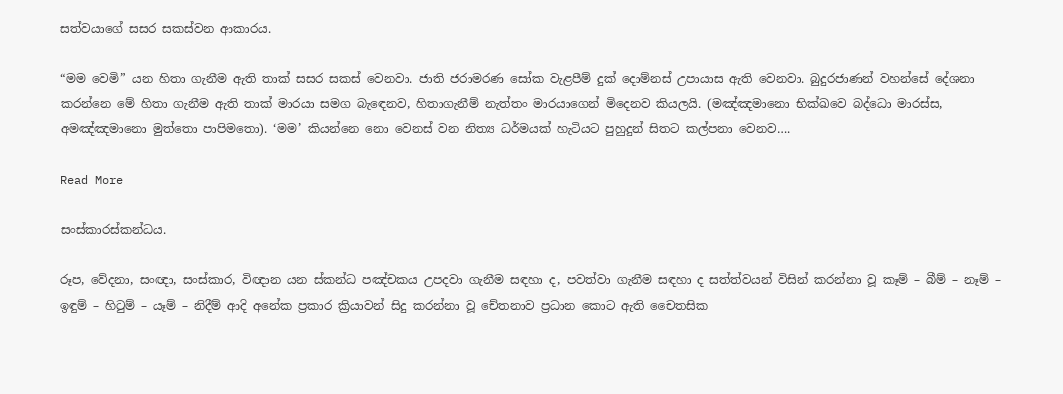සත්වයාගේ සසර සකස්වන ආකාරය.

“මම වෙමි” යන හිතා ගැනීම ඇති තාක් සසර සකස් වෙනවා. ජාති ජරාමරණ සෝක වැළපීම් දුක් දොම්නස් උපායාස ඇති වෙනවා. බුදුරජාණන් වහන්සේ දේශනා කරන්නෙ මේ හිතා ගැනීම ඇති තාක් මාරයා සමග බැඳෙනව, හිතාගැනීම් නැත්තං මාරයාගෙන් මිදෙනව කියලයි. (මඤ්ඤමානො භික්ඛවෙ බද්ධො මාරස්ස, අමඤ්ඤමානො මුත්තො පාපිමතො). ‘මම’ කියන්නෙ නො වෙනස් වන නිත්‍ය ධර්මයක් හැටියට පුහුදුන් සිතට කල්පනා වෙනව….

Read More

සංස්කාරස්කන්ධය.

රූප, වේදනා, සංඥා, සංස්කාර, විඥාන යන ස්කන්ධ පඤ්චකය උපදවා ගැනීම සඳහා ද, පවත්වා ගැනීම සඳහා ද සත්ත්වයන් විසින් කරන්නා වූ කෑම් – බීම් – නෑම් – ඉඳුම් – හිටුම් – යෑම් – නිදීම් ආදි අනේක ප්‍ර‍කාර ක්‍රියාවන් සිදු කරන්නා වූ චේතනාව ප්‍ර‍ධාන කොට ඇති චෛතසික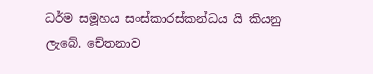ධර්ම සමූහය සංස්කාරස්කන්ධය යි කියනු ලැබේ. චේතනාව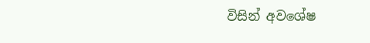විසින් අවශේෂ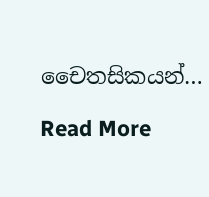චෛතසිකයන්…

Read More